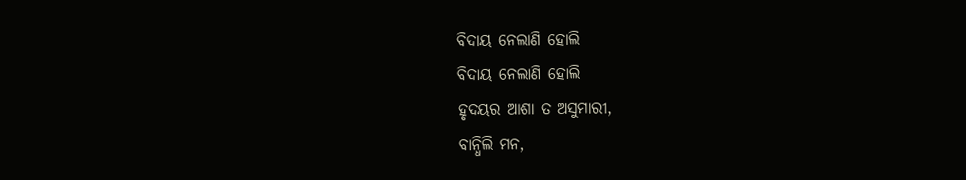ବିଦାୟ ନେଲାଣି ହୋଲି
ବିଦାୟ ନେଲାଣି ହୋଲି
ହୃଦୟର ଆଶା ତ ଅସୁମାରୀ,
ବାନ୍ଧିଲି ମନ,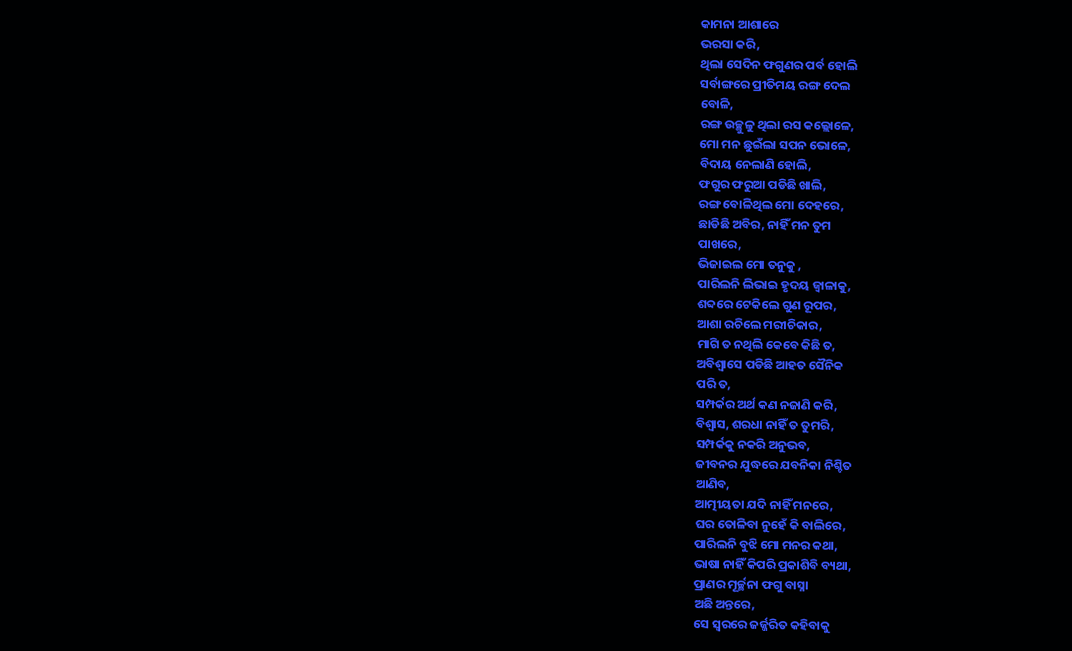କାମନା ଆଶାରେ
ଭରସା କରି,
ଥିଲା ସେଦିନ ଫଗୁଣର ପର୍ବ ହୋଲି
ସର୍ବାଙ୍ଗରେ ପ୍ରୀତିମୟ ରଙ୍ଗ ଦେଲ
ବୋଳି,
ରଙ୍ଗ ଉଚ୍ଛୁଳୁ ଥିଲା ରସ କଲ୍ଲୋଳେ,
ମୋ ମନ ଛୁଇଁଲା ସପନ ଭୋଳେ,
ବିଦାୟ ନେଲାଣି ହୋଲି,
ଫଗୁର ଫରୁଆ ପଡିଛି ଖାଲି,
ରଙ୍ଗ ବୋଳିଥିଲ ମୋ ଦେହରେ,
ଛାଡିଛି ଅବିର, ନାହିଁ ମନ ତୁମ
ପାଖରେ,
ଭିଜାଇଲ ମୋ ତନୁକୁ ,
ପାରିଲନି ଲିଭାଇ ହୃଦୟ ଜ୍ୱାଳାକୁ,
ଶବ୍ଦରେ ଟେକିଲେ ଗୁଣ ରୂପର,
ଆଶା ରଚିଲେ ମରୀଚିକାର,
ମାଗି ତ ନଥିଲି କେବେ କିଛି ତ,
ଅବିଶ୍ବାସେ ପଡିଛି ଆହତ ସୈନିକ
ପରି ତ,
ସମ୍ପର୍କର ଅର୍ଥ କଣ ନଜାଣି କରି,
ବିଶ୍ବାସ, ଶରଧା ନାହିଁ ତ ତୁମରି,
ସମ୍ପର୍କକୁ ନକରି ଅନୁଭବ,
ଜୀବନର ଯୁଦ୍ଧରେ ଯବନିକା ନିଶ୍ଚିତ
ଆଣିବ,
ଆତ୍ମୀୟତା ଯଦି ନାହିଁ ମନରେ,
ଘର ତୋଳିବା ନୁହେଁ କି ବାଲିରେ,
ପାରିଲନି ବୁଝି ମୋ ମନର କଥା,
ଭାଷା ନାହିଁ କିପରି ପ୍ରକାଶିବି ବ୍ୟଥା,
ପ୍ରାଣର ମୂର୍ଚ୍ଛନା ଫଗୁ ବାସ୍ନା
ଅଛି ଅନ୍ତରେ,
ସେ ସ୍ୱରରେ ଜର୍ଜ୍ଜରିତ କହିବାକୁ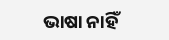ଭାଷା ନାହିଁ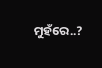ମୁହଁରେ..?